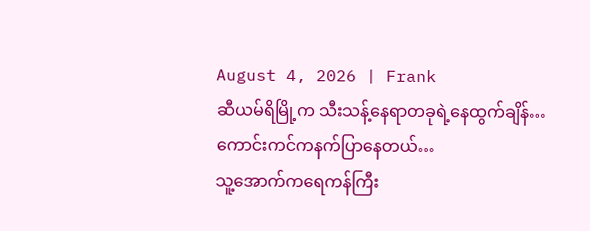August 4, 2026 | Frank
ဆီယမ်ရိမြို့က သီးသန့်နေရာတခုရဲ့နေထွက်ချိန်…
ကောင်းကင်ကနက်ပြာနေတယ်…
သူ့အောက်ကရေကန်ကြီး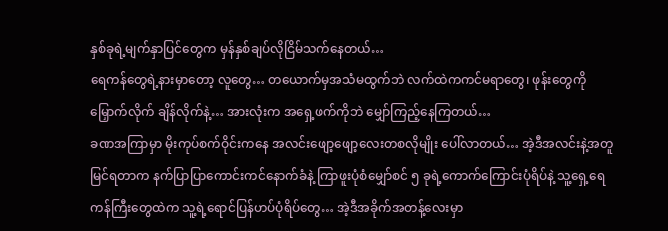နှစ်ခုရဲ့မျက်နှာပြင်တွေက မှန်နှစ်ချပ်လိုငြိမ်သက်နေတယ်…
ရေကန်တွေရဲ့နားမှာတော့ လူတွေ… တယောက်မှအသံမထွက်ဘဲ လက်ထဲကကင်မရာတွေ၊ ဖုန်းတွေကို မြှောက်လိုက် ချိန်လိုက်နဲ့… အားလုံးက အရှေ့ဖက်ကိုဘဲ မျှော်ကြည့်နေကြတယ်…
ခဏအကြာမှာ မိုးကုပ်စက်ဝိုင်းကနေ အလင်းဖျော့ဖျော့လေးတစလိုမျိုး ပေါ်လာတယ်… အဲ့ဒီအလင်းနဲ့အတူ မြင်ရတာက နက်ပြာပြာကောင်းကင်နောက်ခံနဲ့ ကြာဖူးပုံစံမျှော်စင် ၅ ခုရဲ့ကောက်ကြောင်းပုံရိပ်နဲ့ သူ့ရှေ့ရေကန်ကြီးတွေထဲက သူ့ရဲ့ရောင်ပြန်ဟပ်ပုံရိပ်တွေ… အဲ့ဒီအခိုက်အတန့်လေးမှာ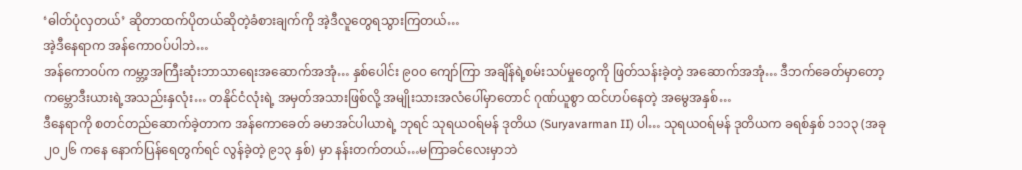‘ဓါတ်ပုံလှတယ်’ ဆိုတာထက်ပိုတယ်ဆိုတဲ့ခံစားချက်ကို အဲ့ဒီလူတွေရသွားကြတယ်…
အဲ့ဒီနေရာက အန်ကောဝပ်ပါဘဲ…
အန်ကောဝပ်က ကမ္ဘာ့အကြီးဆုံးဘာသာရေးအဆောက်အအုံ… နှစ်ပေါင်း ၉၀၀ ကျော်ကြာ အချိန်ရဲ့စမ်းသပ်မှုတွေကို ဖြတ်သန်းခဲ့တဲ့ အဆောက်အအုံ… ဒီဘက်ခေတ်မှာတော့ ကမ္ဘောဒီးယားရဲ့အသည်းနှလုံး… တနိုင်ငံလုံးရဲ့ အမှတ်အသားဖြစ်လို့ အမျိုးသားအလံပေါ်မှာတောင် ဂုဏ်ယူစွာ ထင်ဟပ်နေတဲ့ အမွေအနှစ်…
ဒီနေရာကို စတင်တည်ဆောက်ခဲ့တာက အန်ကောခေတ် ခမာအင်ပါယာရဲ့ ဘုရင် သုရယဝရ်မန် ဒုတိယ (Suryavarman II) ပါ… သုရယဝရ်မန် ဒုတိယက ခရစ်နှစ် ၁၁၁၃ (အခု ၂၀၂၆ ကနေ နောက်ပြန်ရေတွက်ရင် လွန်ခဲ့တဲ့ ၉၁၃ နှစ်) မှာ နန်းတက်တယ်…မကြာခင်လေးမှာဘဲ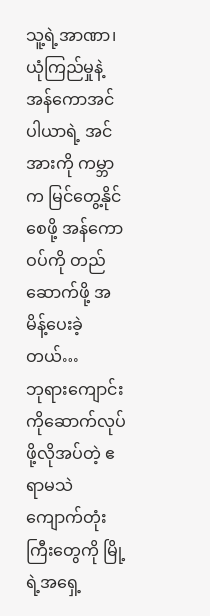သူ့ရဲ့အာဏာ၊ ယုံကြည်မှုနဲ့ အန်ကောအင်ပါယာရဲ့ အင်အားကို ကမ္ဘာက မြင်တွေ့နိုင်စေဖို့ အန်ကောဝပ်ကို တည်ဆောက်ဖို့ အမိန့်ပေးခဲ့တယ်…
ဘုရားကျောင်းကိုဆောက်လုပ်ဖို့လိုအပ်တဲ့ ဧရာမသဲကျောက်တုံးကြီးတွေကို မြို့ရဲ့အရှေ့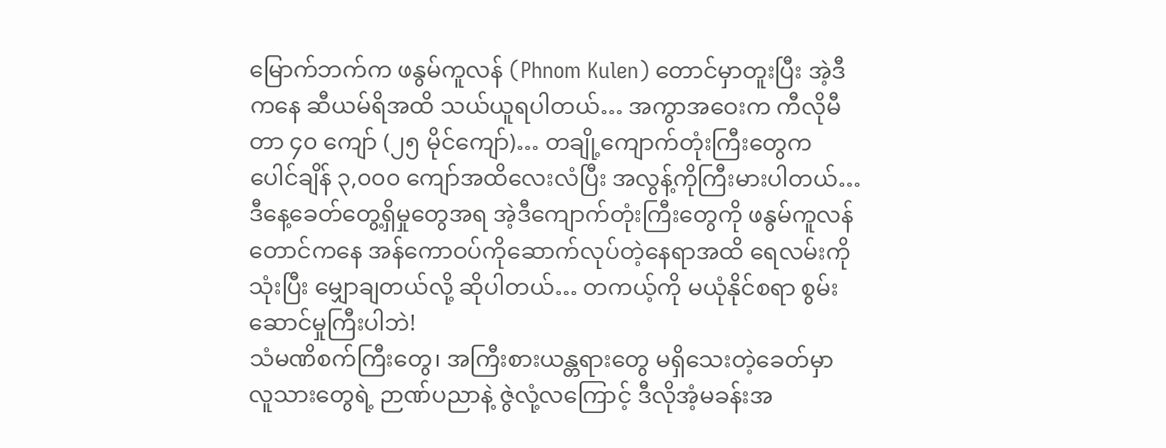မြောက်ဘက်က ဖနွမ်ကူလန် (Phnom Kulen) တောင်မှာတူးပြီး အဲ့ဒီကနေ ဆီယမ်ရိအထိ သယ်ယူရပါတယ်… အကွာအဝေးက ကီလိုမီတာ ၄၀ ကျော် (၂၅ မိုင်ကျော်)… တချို့ကျောက်တုံးကြီးတွေက ပေါင်ချိန် ၃,၀၀၀ ကျော်အထိလေးလံပြီး အလွန့်ကိုကြီးမားပါတယ်… ဒီနေ့ခေတ်တွေ့ရှိမှုတွေအရ အဲ့ဒီကျောက်တုံးကြီးတွေကို ဖနွမ်ကူလန်တောင်ကနေ အန်ကောဝပ်ကိုဆောက်လုပ်တဲ့နေရာအထိ ရေလမ်းကိုသုံးပြီး မျှောချတယ်လို့ ဆိုပါတယ်… တကယ့်ကို မယုံနိုင်စရာ စွမ်းဆောင်မှုကြီးပါဘဲ!
သံမဏိစက်ကြီးတွေ၊ အကြီးစားယန္တရားတွေ မရှိသေးတဲ့ခေတ်မှာ လူသားတွေရဲ့ ဉာဏ်ပညာနဲ့ ဇွဲလုံ့လကြောင့် ဒီလိုအံ့မခန်းအ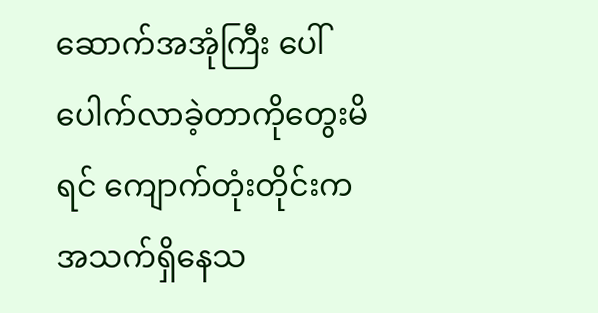ဆောက်အအုံကြီး ပေါ်ပေါက်လာခဲ့တာကိုတွေးမိရင် ကျောက်တုံးတိုင်းက အသက်ရှိနေသ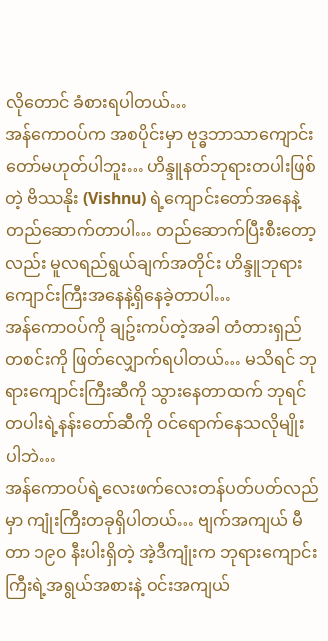လိုတောင် ခံစားရပါတယ်…
အန်ကောဝပ်က အစပိုင်းမှာ ဗုဒ္ဓဘာသာကျောင်းတော်မဟုတ်ပါဘူး… ဟိန္ဒူနတ်ဘုရားတပါးဖြစ်တဲ့ ဗိဿနိုး (Vishnu) ရဲ့ကျောင်းတော်အနေနဲ့ တည်ဆောက်တာပါ… တည်ဆောက်ပြီးစီးတော့လည်း မူလရည်ရွယ်ချက်အတိုင်း ဟိန္ဒူဘုရားကျောင်းကြီးအနေနဲ့ရှိနေခဲ့တာပါ…
အန်ကောဝပ်ကို ချဥ်းကပ်တဲ့အခါ တံတားရှည်တစင်းကို ဖြတ်လျှောက်ရပါတယ်… မသိရင် ဘုရားကျောင်းကြီးဆီကို သွားနေတာထက် ဘုရင်တပါးရဲ့နန်းတော်ဆီကို ဝင်ရောက်နေသလိုမျိုးပါဘဲ…
အန်ကောဝပ်ရဲ့လေးဖက်လေးတန်ပတ်ပတ်လည်မှာ ကျုံးကြီးတခုရှိပါတယ်… ဗျက်အကျယ် မီတာ ၁၉၀ နီးပါးရှိတဲ့ အဲ့ဒီကျုံးက ဘုရားကျောင်းကြီးရဲ့အရွယ်အစားနဲ့ ဝင်းအကျယ်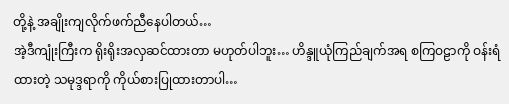တို့နဲ့ အချိုးကျလိုက်ဖက်ညီနေပါတယ်…
အဲ့ဒီကျုံးကြီးက ရိုးရိုးအလှဆင်ထားတာ မဟုတ်ပါဘူး… ဟိန္ဒူယုံကြည်ချက်အရ စကြဝဠာကို ဝန်းရံထားတဲ့ သမုဒ္ဒရာကို ကိုယ်စားပြုထားတာပါ…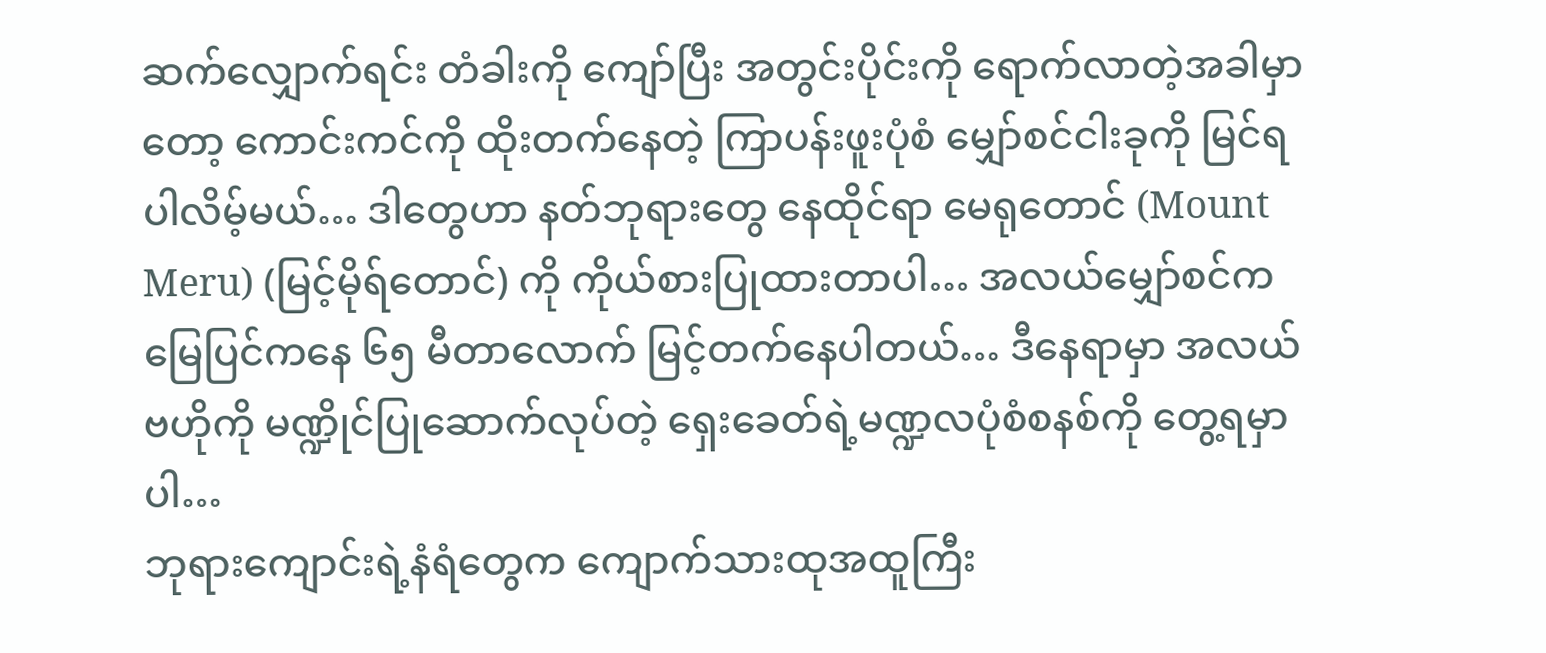ဆက်လျှောက်ရင်း တံခါးကို ကျော်ပြီး အတွင်းပိုင်းကို ရောက်လာတဲ့အခါမှာတော့ ကောင်းကင်ကို ထိုးတက်နေတဲ့ ကြာပန်းဖူးပုံစံ မျှော်စင်ငါးခုကို မြင်ရပါလိမ့်မယ်… ဒါတွေဟာ နတ်ဘုရားတွေ နေထိုင်ရာ မေရုတောင် (Mount Meru) (မြင့်မိုရ်တောင်) ကို ကိုယ်စားပြုထားတာပါ… အလယ်မျှော်စင်က မြေပြင်ကနေ ၆၅ မီတာလောက် မြင့်တက်နေပါတယ်… ဒီနေရာမှာ အလယ်ဗဟိုကို မဏ္ဍိုင်ပြုဆောက်လုပ်တဲ့ ရှေးခေတ်ရဲ့မဏ္ဍလပုံစံစနစ်ကို တွေ့ရမှာပါ…
ဘုရားကျောင်းရဲ့နံရံတွေက ကျောက်သားထုအထူကြီး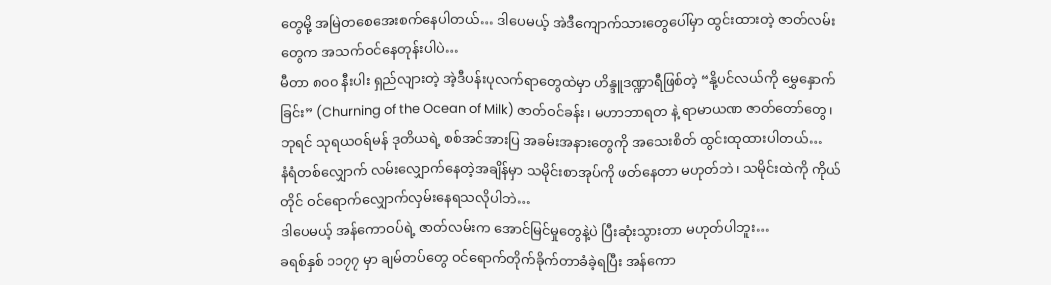တွေမို့ အမြဲတစေအေးစက်နေပါတယ်… ဒါပေမယ့် အဲဒီကျောက်သားတွေပေါ်မှာ ထွင်းထားတဲ့ ဇာတ်လမ်းတွေက အသက်ဝင်နေတုန်းပါပဲ…
မီတာ ၈၀၀ နီးပါး ရှည်လျားတဲ့ အဲ့ဒီပန်းပုလက်ရာတွေထဲမှာ ဟိန္ဒူဒဏ္ဍာရီဖြစ်တဲ့ “နို့ပင်လယ်ကို မွှေနှောက်ခြင်း” (Churning of the Ocean of Milk) ဇာတ်ဝင်ခန်း၊ မဟာဘာရတ နဲ့ ရာမာယဏ ဇာတ်တော်တွေ၊ ဘုရင် သုရယဝရ်မန် ဒုတိယရဲ့ စစ်အင်အားပြ အခမ်းအနားတွေကို အသေးစိတ် ထွင်းထုထားပါတယ်…
နံရံတစ်လျှောက် လမ်းလျှောက်နေတဲ့အချိန်မှာ သမိုင်းစာအုပ်ကို ဖတ်နေတာ မဟုတ်ဘဲ၊ သမိုင်းထဲကို ကိုယ်တိုင် ဝင်ရောက်လျှောက်လှမ်းနေရသလိုပါဘဲ…
ဒါပေမယ့် အန်ကောဝပ်ရဲ့ ဇာတ်လမ်းက အောင်မြင်မှုတွေနဲ့ပဲ ပြီးဆုံးသွားတာ မဟုတ်ပါဘူး…
ခရစ်နှစ် ၁၁၇၇ မှာ ချမ်တပ်တွေ ဝင်ရောက်တိုက်ခိုက်တာခံခဲ့ရပြီး အန်ကော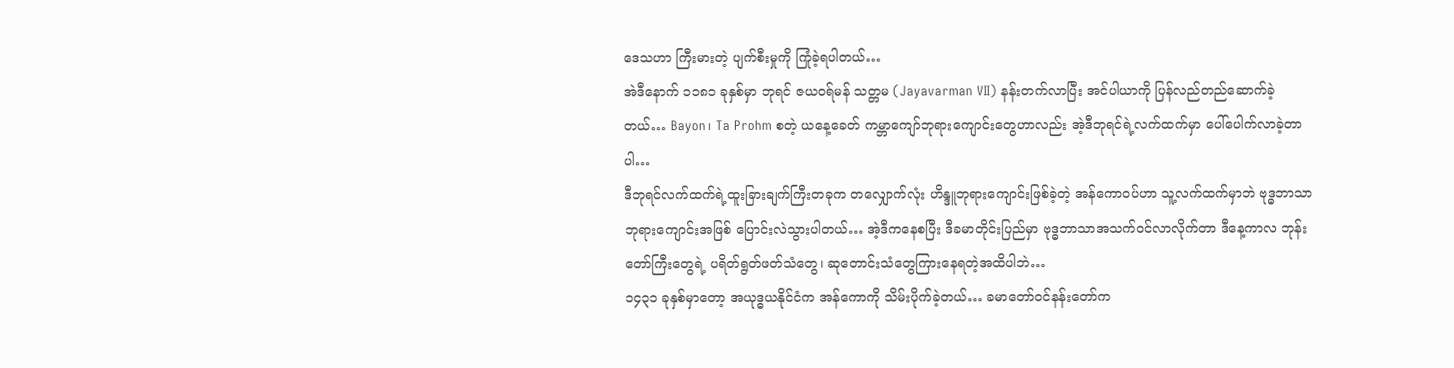ဒေသဟာ ကြီးမားတဲ့ ပျက်စီးမှုကို ကြုံခဲ့ရပါတယ်…
အဲဒီနောက် ၁၁၈၁ ခုနှစ်မှာ ဘုရင် ဇယဝရ်မန် သတ္တမ (Jayavarman VII) နန်းတက်လာပြီး အင်ပါယာကို ပြန်လည်တည်ဆောက်ခဲ့တယ်… Bayon၊ Ta Prohm စတဲ့ ယနေ့ခေတ် ကမ္ဘာကျော်ဘုရားကျောင်းတွေဟာလည်း အဲ့ဒီဘုရင်ရဲ့လက်ထက်မှာ ပေါ်ပေါက်လာခဲ့တာပါ…
ဒီဘုရင်လက်ထက်ရဲ့ထူးခြားချက်ကြီးတခုက တလျှောက်လုံး ဟိန္ဒူဘုရားကျောင်းဖြစ်ခဲ့တဲ့ အန်ကောဝပ်ဟာ သူ့လက်ထက်မှာဘဲ ဗုဒ္ဓဘာသာဘုရားကျောင်းအဖြစ် ပြောင်းလဲသွားပါတယ်… အဲ့ဒီကနေစပြီး ဒီခမာတိုင်းပြည်မှာ ဗုဒ္ဓဘာသာအသက်ဝင်လာလိုက်တာ ဒီနေ့ကာလ ဘုန်းတော်ကြီးတွေရဲ့ ပရိတ်ရွတ်ဖတ်သံတွေ၊ ဆုတောင်းသံတွေကြားနေရတဲ့အထိပါဘဲ…
၁၄၃၁ ခုနှစ်မှာတော့ အယုဒ္ဓယနိုင်ငံက အန်ကောကို သိမ်းပိုက်ခဲ့တယ်… ခမာတော်ဝင်နန်းတော်က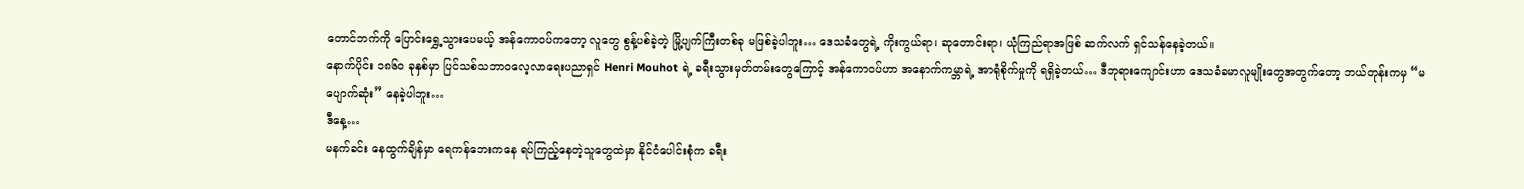တောင်ဘက်ကို ပြောင်းရွှေ့သွားပေမယ့် အန်ကောဝပ်ကတော့ လူတွေ စွန့်ပစ်ခဲ့တဲ့ မြို့ပျက်ကြီးတစ်ခု မဖြစ်ခဲ့ပါဘူး… ဒေသခံတွေရဲ့ ကိုးကွယ်ရာ၊ ဆုတောင်းရာ၊ ယုံကြည်ရာအဖြစ် ဆက်လက် ရှင်သန်နေခဲ့တယ်။
နောက်ပိုင်း ၁၈၆၀ ခုနှစ်မှာ ပြင်သစ်သဘာဝလေ့လာရေးပညာရှင် Henri Mouhot ရဲ့ ခရီးသွားမှတ်တမ်းတွေကြောင့် အန်ကောဝပ်ဟာ အနောက်ကမ္ဘာရဲ့ အာရုံစိုက်မှုကို ရရှိခဲ့တယ်… ဒီဘုရားကျောင်းဟာ ဒေသခံခမာလူမျိုးတွေအတွက်တော့ ဘယ်တုန်းကမှ “မပျောက်ဆုံး” နေခဲ့ပါဘူး…
ဒီနေ့…
မနက်ခင်း နေထွက်ချိန်မှာ ရေကန်ဘေးကနေ ရပ်ကြည့်နေတဲ့သူတွေထဲမှာ နိုင်ငံပေါင်းစုံက ခရီး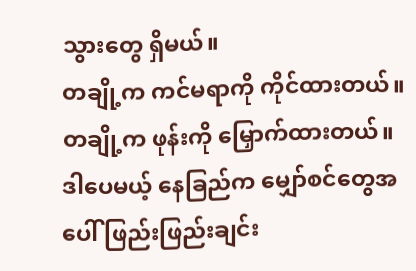သွားတွေ ရှိမယ်။
တချို့က ကင်မရာကို ကိုင်ထားတယ်။
တချို့က ဖုန်းကို မြှောက်ထားတယ်။
ဒါပေမယ့် နေခြည်က မျှော်စင်တွေအပေါ် ဖြည်းဖြည်းချင်း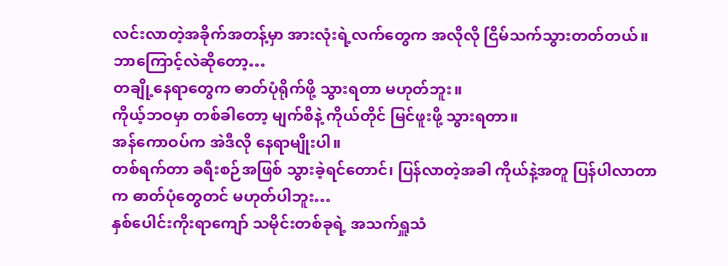လင်းလာတဲ့အခိုက်အတန့်မှာ အားလုံးရဲ့လက်တွေက အလိုလို ငြိမ်သက်သွားတတ်တယ်။
ဘာကြောင့်လဲဆိုတော့…
တချို့နေရာတွေက ဓာတ်ပုံရိုက်ဖို့ သွားရတာ မဟုတ်ဘူး။
ကိုယ့်ဘဝမှာ တစ်ခါတော့ မျက်စိနဲ့ ကိုယ်တိုင် မြင်ဖူးဖို့ သွားရတာ။
အန်ကောဝပ်က အဲဒီလို နေရာမျိုးပါ။
တစ်ရက်တာ ခရီးစဉ်အဖြစ် သွားခဲ့ရင်တောင်၊ ပြန်လာတဲ့အခါ ကိုယ်နဲ့အတူ ပြန်ပါလာတာက ဓာတ်ပုံတွေတင် မဟုတ်ပါဘူး…
နှစ်ပေါင်းကိုးရာကျော် သမိုင်းတစ်ခုရဲ့ အသက်ရှူသံ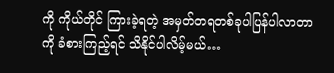ကို ကိုယ်တိုင် ကြားခဲ့ရတဲ့ အမှတ်တရတစ်ခုပါပြန်ပါလာတာကို ခံစားကြည့်ရင် သိနိုင်ပါလိမ့်မယ်…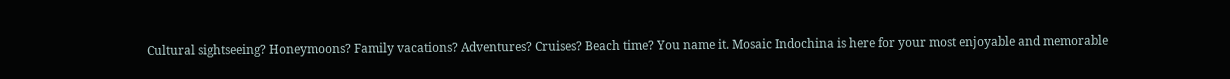Cultural sightseeing? Honeymoons? Family vacations? Adventures? Cruises? Beach time? You name it. Mosaic Indochina is here for your most enjoyable and memorable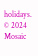holidays.
© 2024 Mosaic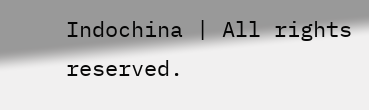Indochina | All rights reserved.